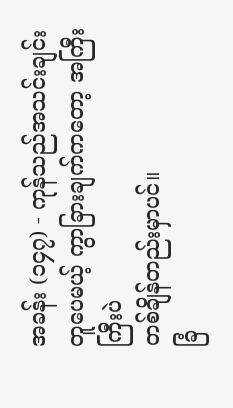အခန်း (၁၄၇) - ကုန်သည်အသင်းချင်း တူပေမယ့် ကွာခြားချက်ကတော့ အကြီးကြီးပဲ
တစ်ချိန်တည်းမှာပင်။
ခြံ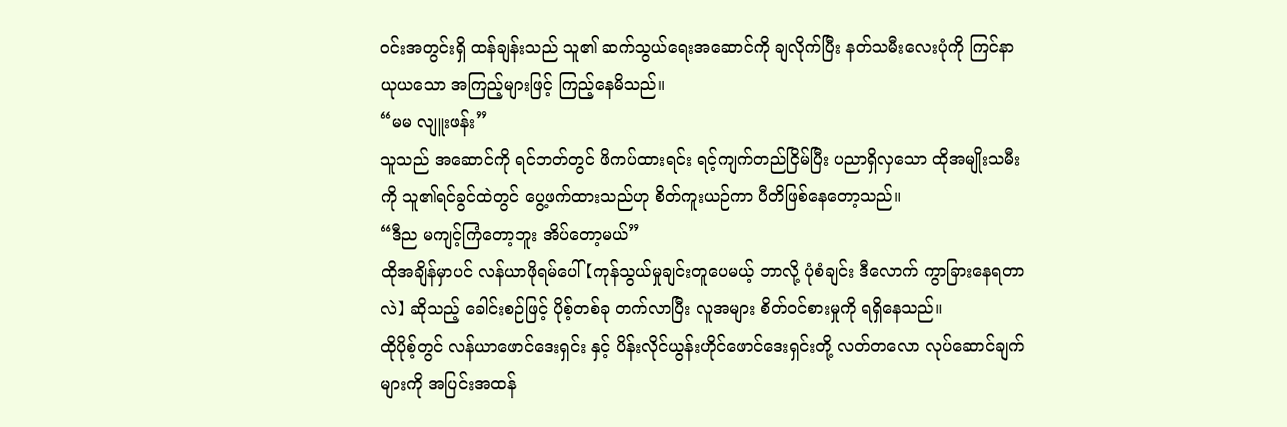ဝင်းအတွင်းရှိ ထန်ချန်းသည် သူ၏ ဆက်သွယ်ရေးအဆောင်ကို ချလိုက်ပြီး နတ်သမီးလေးပုံကို ကြင်နာယုယသော အကြည့်များဖြင့် ကြည့်နေမိသည်။
“မမ လျူးဖန်း”
သူသည် အဆောင်ကို ရင်ဘတ်တွင် ဖိကပ်ထားရင်း ရင့်ကျက်တည်ငြိမ်ပြီး ပညာရှိလှသော ထိုအမျိုးသမီးကို သူ၏ရင်ခွင်ထဲတွင် ပွေ့ဖက်ထားသည်ဟု စိတ်ကူးယဉ်ကာ ပီတိဖြစ်နေတော့သည်။
“ဒီည မကျင့်ကြံတော့ဘူး အိပ်တော့မယ်”
ထိုအချိန်မှာပင် လန်ယာဖိုရမ်ပေါ်【ကုန်သွယ်မှုချင်းတူပေမယ့် ဘာလို့ ပုံစံချင်း ဒီလောက် ကွာခြားနေရတာလဲ】 ဆိုသည့် ခေါင်းစဉ်ဖြင့် ပိုစ့်တစ်ခု တက်လာပြီး လူအများ စိတ်ဝင်စားမှုကို ရရှိနေသည်။
ထိုပိုစ့်တွင် လန်ယာဖောင်ဒေးရှင်း နှင့် ပိန်းလိုင်ယွန်းဟိုင်ဖောင်ဒေးရှင်းတို့ လတ်တလော လုပ်ဆောင်ချက်များကို အပြင်းအထန်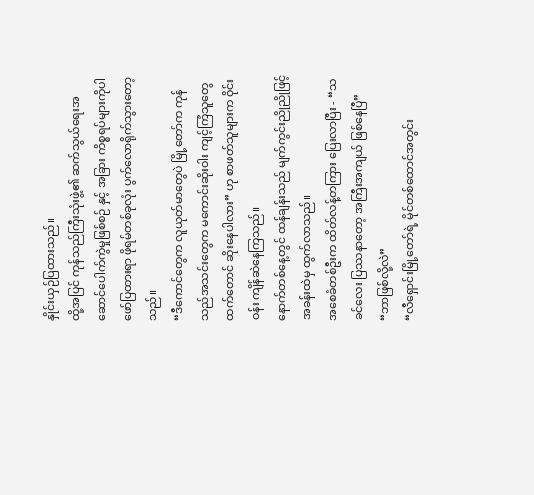နှိုင်းယှဉ်ပြထားသည်။
ထို့အပြင် ကုန်သည်ကြီးသုံးဖွဲ့၏ ဆက်သွယ်ရေးအဆောင်ပေါက်ကွဲမှုဖြစ်စဉ် နှင့် အခြား ကိစ္စရပ်များကိုပါ ဖော်ပြထားရာ ဖိုရမ်တစ်ခုလုံး ပွက်လောရိုက်သွားတော့သည်။
“ဒီကောင်တွေက လူယုတ်မာတွေပဲ မြို့တော်က ကုန်သည်အသင်းတွေက မကောင်းဆိုးဝါး ကျင့်ကြံသူတွေထက်တောင် ဆိုးနေပါလား” ဟု စာဖတ်သူများက ဝိုင်းဝန်း ကျိန်ဆဲနေကြသည်။
နောက်တစ်နေ့တွင် ထန်ချန်းသည် မျက်ကွင်းညိုညိုဖြင့် အခန်းထဲမှ ထွက်လာသည်။
အစေခံတစ်ဦးက ထိတ်လန့်တကြား ပြေးလာပြီး - “သခင်လေး ပြဿနာတော့ အကြီးအကျယ် ဖြစ်နေပြီ”
“ဘာဖြစ်လို့လဲ”
“လီရှောင်းမြို့တော်ရဲ့ မိုင်တစ်ထောင်အတွင်း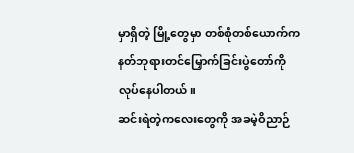မှာရှိတဲ့ မြို့တွေမှာ တစ်စုံတစ်ယောက်က နတ်ဘုရားတင်မြှောက်ခြင်းပွဲတော်ကို လုပ်နေပါတယ်။
ဆင်းရဲတဲ့ကလေးတွေကို အခမဲ့ဝိညာဉ်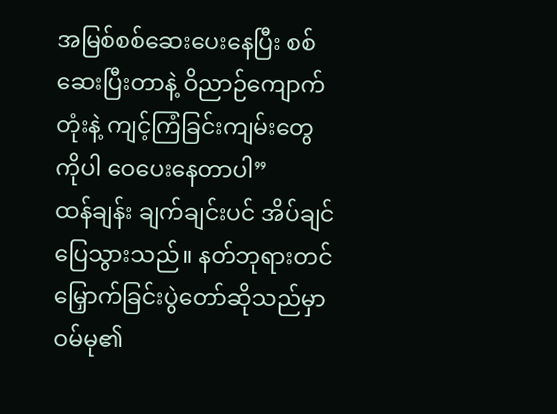အမြစ်စစ်ဆေးပေးနေပြီး စစ်ဆေးပြီးတာနဲ့ ဝိညာဉ်ကျောက်တုံးနဲ့ ကျင့်ကြံခြင်းကျမ်းတွေကိုပါ ဝေပေးနေတာပါ”
ထန်ချန်း ချက်ချင်းပင် အိပ်ချင်ပြေသွားသည်။ နတ်ဘုရားတင်မြှောက်ခြင်းပွဲတော်ဆိုသည်မှာ ဝမ်မု၏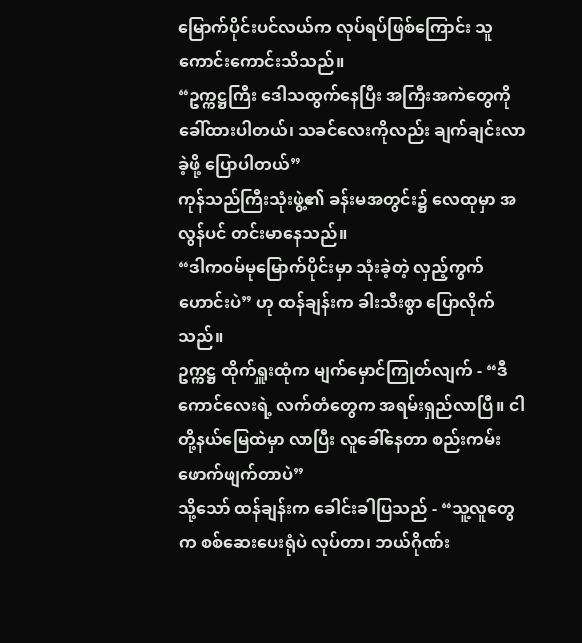မြောက်ပိုင်းပင်လယ်က လုပ်ရပ်ဖြစ်ကြောင်း သူ ကောင်းကောင်းသိသည်။
“ဥက္ကဋ္ဌကြီး ဒေါသထွက်နေပြီး အကြီးအကဲတွေကို ခေါ်ထားပါတယ်၊ သခင်လေးကိုလည်း ချက်ချင်းလာခဲ့ဖို့ ပြောပါတယ်”
ကုန်သည်ကြီးသုံးဖွဲ့၏ ခန်းမအတွင်း၌ လေထုမှာ အလွန်ပင် တင်းမာနေသည်။
“ဒါကဝမ်မုမြောက်ပိုင်းမှာ သုံးခဲ့တဲ့ လှည့်ကွက်ဟောင်းပဲ” ဟု ထန်ချန်းက ခါးသီးစွာ ပြောလိုက်သည်။
ဥက္ကဋ္ဌ ထိုက်ရှူးထုံက မျက်မှောင်ကြုတ်လျက် - “ဒီကောင်လေးရဲ့ လက်တံတွေက အရမ်းရှည်လာပြီ။ ငါတို့နယ်မြေထဲမှာ လာပြီး လူခေါ်နေတာ စည်းကမ်းဖောက်ဖျက်တာပဲ”
သို့သော် ထန်ချန်းက ခေါင်းခါပြသည် - “သူ့လူတွေက စစ်ဆေးပေးရုံပဲ လုပ်တာ၊ ဘယ်ဂိုဏ်း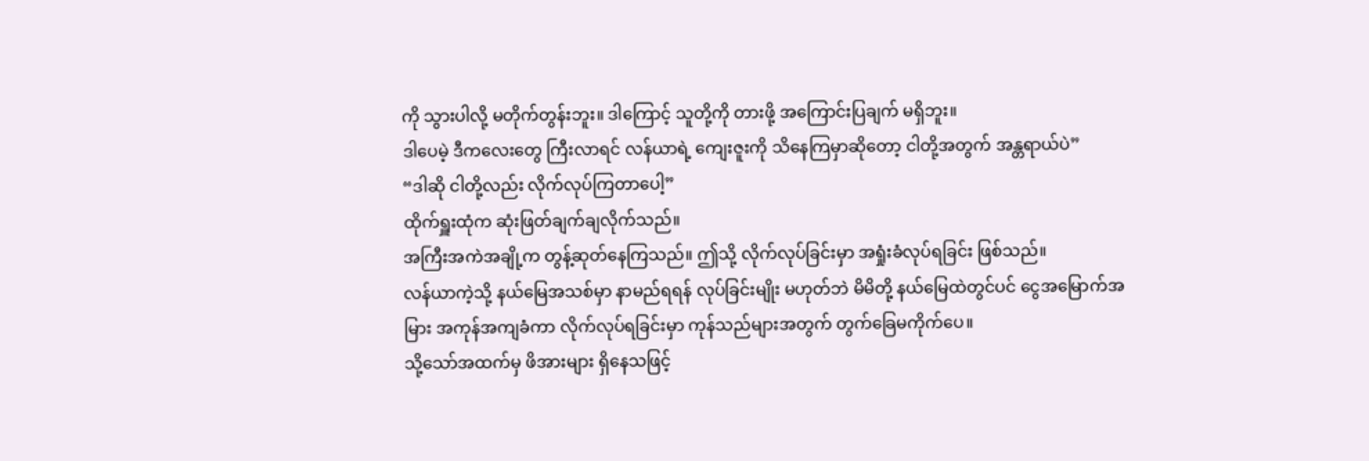ကို သွားပါလို့ မတိုက်တွန်းဘူး။ ဒါကြောင့် သူတို့ကို တားဖို့ အကြောင်းပြချက် မရှိဘူး။
ဒါပေမဲ့ ဒီကလေးတွေ ကြီးလာရင် လန်ယာရဲ့ ကျေးဇူးကို သိနေကြမှာဆိုတော့ ငါတို့အတွက် အန္တရာယ်ပဲ”
“ဒါဆို ငါတို့လည်း လိုက်လုပ်ကြတာပေါ့”
ထိုက်ရှူးထုံက ဆုံးဖြတ်ချက်ချလိုက်သည်။
အကြီးအကဲအချို့က တွန့်ဆုတ်နေကြသည်။ ဤသို့ လိုက်လုပ်ခြင်းမှာ အရှုံးခံလုပ်ရခြင်း ဖြစ်သည်။
လန်ယာကဲ့သို့ နယ်မြေအသစ်မှာ နာမည်ရရန် လုပ်ခြင်းမျိုး မဟုတ်ဘဲ မိမိတို့ နယ်မြေထဲတွင်ပင် ငွေအမြောက်အမြား အကုန်အကျခံကာ လိုက်လုပ်ရခြင်းမှာ ကုန်သည်များအတွက် တွက်ခြေမကိုက်ပေ။
သို့သော်အထက်မှ ဖိအားများ ရှိနေသဖြင့်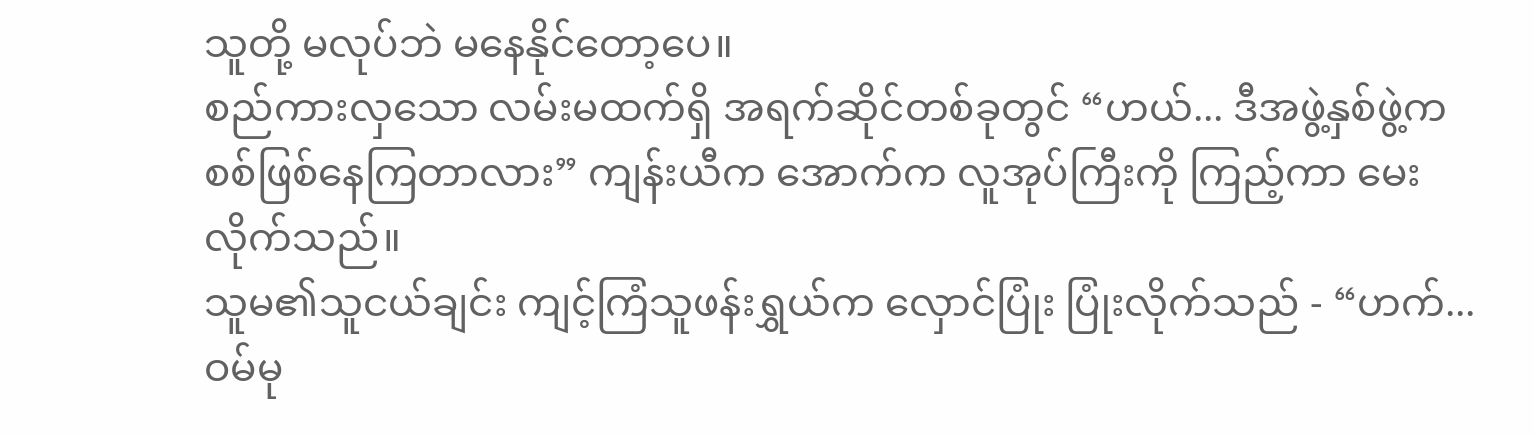သူတို့ မလုပ်ဘဲ မနေနိုင်တော့ပေ။
စည်ကားလှသော လမ်းမထက်ရှိ အရက်ဆိုင်တစ်ခုတွင် “ဟယ်... ဒီအဖွဲ့နှစ်ဖွဲ့က စစ်ဖြစ်နေကြတာလား” ကျန်းယီက အောက်က လူအုပ်ကြီးကို ကြည့်ကာ မေးလိုက်သည်။
သူမ၏သူငယ်ချင်း ကျင့်ကြံသူဖန်းရွှယ်က လှောင်ပြုံး ပြုံးလိုက်သည် - “ဟက်... ဝမ်မု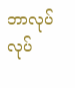ဘာလုပ်လုပ်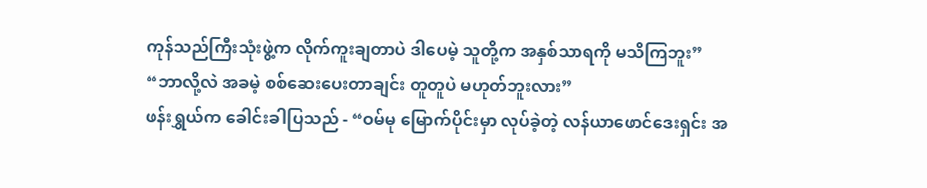ကုန်သည်ကြီးသုံးဖွဲ့က လိုက်ကူးချတာပဲ ဒါပေမဲ့ သူတို့က အနှစ်သာရကို မသိကြဘူး”
“ဘာလို့လဲ အခမဲ့ စစ်ဆေးပေးတာချင်း တူတူပဲ မဟုတ်ဘူးလား”
ဖန်းရွှယ်က ခေါင်းခါပြသည် - “ဝမ်မု မြောက်ပိုင်းမှာ လုပ်ခဲ့တဲ့ လန်ယာဖောင်ဒေးရှင်း အ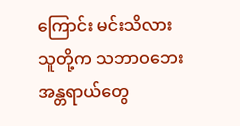ကြောင်း မင်းသိလား သူတို့က သဘာဝဘေးအန္တရာယ်တွေ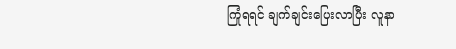ကြုံရရင် ချက်ချင်းပြေးလာပြီး လူနာ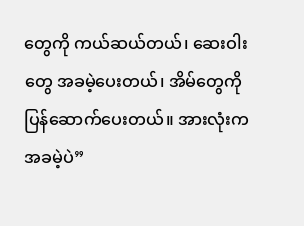တွေကို ကယ်ဆယ်တယ်၊ ဆေးဝါးတွေ အခမဲ့ပေးတယ်၊ အိမ်တွေကို ပြန်ဆောက်ပေးတယ်။ အားလုံးက အခမဲ့ပဲ”